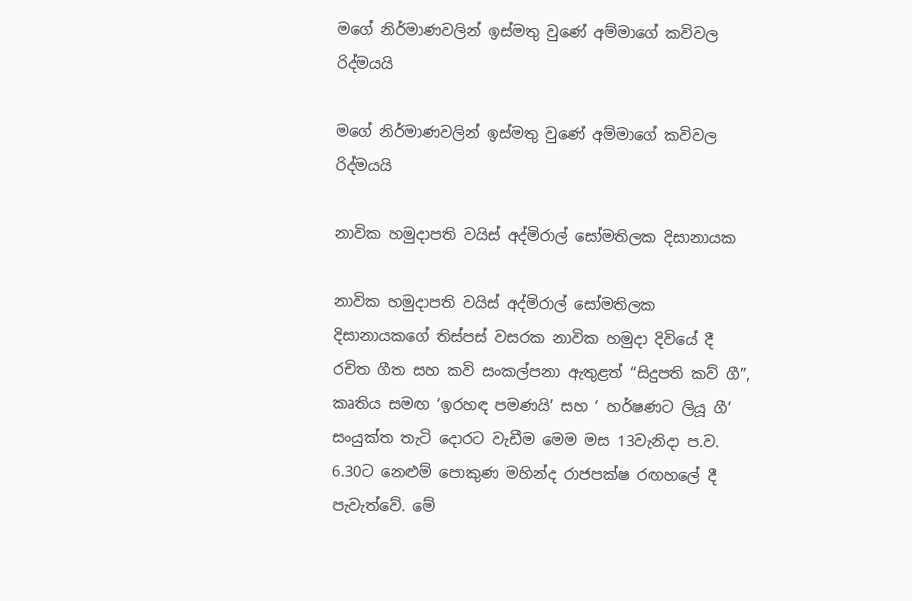මගේ නිර්මාණවලින් ඉස්මතු වුණේ අම්මාගේ කවිවල රිද්මයයි

මගේ නිර්මාණවලින් ඉස්මතු වුණේ අම්මාගේ කවිවල රිද්මයයි

නාවික හමුදාපති වයිස් අද්මිරාල් සෝමතිලක දිසානායක

නාවික හමුදාපති වයිස් අද්මිරාල් සෝමතිලක දිසානායකගේ තිස්පස් වසරක නාවික හමුදා දිවියේ දී රචිත ගීත සහ කවි සංකල්පනා ඇතුළත් “සිදුපති කව් ගී”, කෘතිය සමඟ ‘ඉරහඳ පමණයි’ සහ ‘ හර්ෂණට ලියූ ගී’ සංයුක්ත තැටි දොරට වැඩීම මෙම මස 13වැනිදා ප.ව. 6.30ට නෙළුම් පොකුණ මහින්ද රාජපක්ෂ රඟහලේ දී පැවැත්වේ. මේ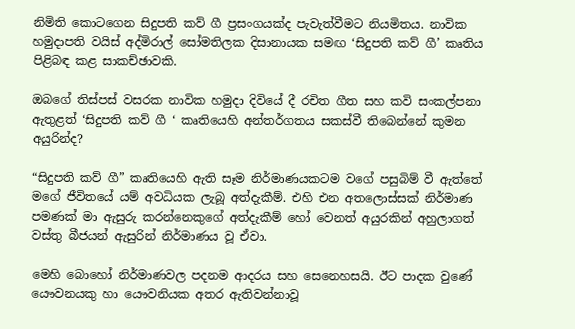නිමිති කොටගෙන සිදුපති කව් ගී ප්‍රසංගයක්ද පැවැත්වීමට නියමිතය. නාවික හමුදාපති වයිස් අද්මිරාල් සෝමතිලක දිසානායක සමඟ ‘සිදුපති කව් ගී’ කෘතිය පිළිබඳ කළ සාකච්ඡාවකි.

ඔබගේ තිස්පස් වසරක නාවික හමුදා දිවියේ දී රචිත ගීත සහ කවි සංකල්පනා ඇතුළත් ‘සිදුපති කව් ගී ‘ කෘතියෙහි අන්තර්ගතය සකස්වී තිබෙන්නේ කුමන අයුරින්ද?

“සිදුපති කව් ගී” කෘතියෙහි ඇති සෑම නිර්මාණයකටම වගේ පසුබිම් වී ඇත්තේ මගේ ජීවිතයේ යම් අවධියක ලැබූ අත්දැකීම්. එහි එන අතලොස්සක් නිර්මාණ පමණක් මා ඇසුරු කරන්නෙකුගේ අත්දැකීම් හෝ වෙනත් අයුරකින් අහුලාගත් වස්තු බීජයන් ඇසුරින් නිර්මාණය වූ ඒවා.

මෙහි බොහෝ නිර්මාණවල පදනම ආදරය සහ සෙනෙහසයි. ඊට පාදක වුණේ යෞවනයකු හා යෞවනියක අතර ඇතිවන්නාවූ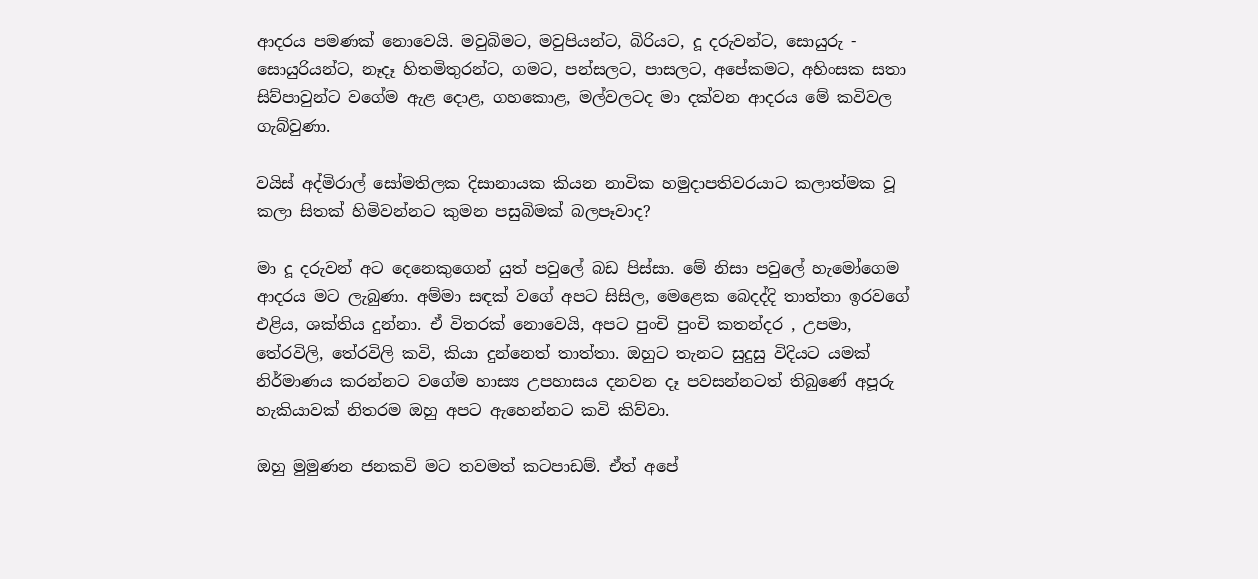ආදරය පමණක් නොවෙයි. මවුබිමට, මවුපියන්ට, බිරියට, දූ දරුවන්ට, සොයුරු - සොයුරියන්ට, නෑදෑ හිතමිතුරන්ට, ගමට, පන්සලට, පාසලට, අපේකමට, අහිංසක සතා සිව්පාවුන්ට වගේම ඇළ දොළ, ගහකොළ, මල්වලටද මා දක්වන ආදරය මේ කවිවල ගැබ්වුණා.

වයිස් අද්මිරාල් සෝමතිලක දිසානායක කියන නාවික හමුදාපතිවරයාට කලාත්මක වූ කලා සිතක් හිමිවන්නට කුමන පසුබිමක් බලපෑවාද?

මා දූ දරුවන් අට දෙනෙකුගෙන් යුත් පවුලේ බඩ පිස්සා. මේ නිසා පවුලේ හැමෝගෙම ආදරය මට ලැබුණා. අම්මා සඳක් වගේ අපට සිසිල, මෙළෙක බෙදද්දි තාත්තා ඉරවගේ එළිය, ශක්තිය දුන්නා. ඒ විතරක් නොවෙයි, අපට පුංචි පුංචි කතන්දර , උපමා, තේරවිලි, තේරවිලි කවි, කියා දුන්නෙත් තාත්තා. ඔහුට තැනට සුදුසු විදියට යමක් නිර්මාණය කරන්නට වගේම හාස්‍ය උපහාසය දනවන දෑ පවසන්නටත් තිබුණේ අපූරු හැකියාවක් නිතරම ඔහු අපට ඇහෙන්නට කවි කිව්වා.

ඔහු මුමුණන ජනකවි මට තවමත් කටපාඩම්. ඒත් අපේ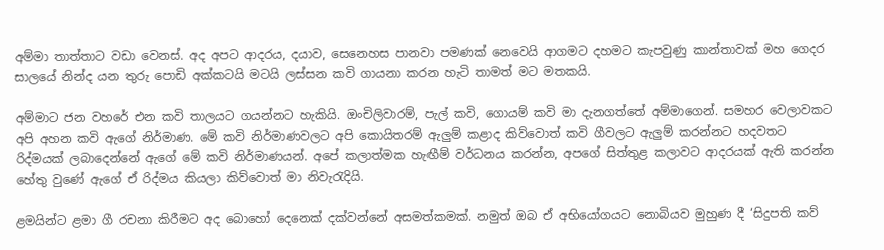අම්මා තාත්තාට වඩා වෙනස්. අද අපට ආදරය, දයාව, සෙනෙහස පානවා පමණක් නෙවෙයි ආගමට දහමට කැපවුණු කාන්තාවක් මහ ගෙදර සාලයේ නින්ද යන තුරු පොඩි අක්කටයි මටයි ලස්සන කවි ගායනා කරන හැටි තාමත් මට මතකයි.

අම්මාට ජන වහරේ එන කවි තාලයට ගයන්නට හැකියි. ඔංචිලිවාරම්, පැල් කවි, ගොයම් කවි මා දැනගත්තේ අම්මාගෙන්. සමහර වෙලාවකට අපි අහන කවි ඇගේ නිර්මාණ. මේ කවි නිර්මාණවලට අපි කොයිතරම් ඇලුම් කළාද කිව්වොත් කවි ගීවලට ඇලුම් කරන්නට හදවතට රිද්මයක් ලබාදෙන්නේ ඇගේ මේ කවි නිර්මාණයන්. අපේ කලාත්මක හැඟීම් වර්ධනය කරන්න, අපගේ සිත්තුළ කලාවට ආදරයක් ඇති කරන්න හේතු වුණේ ඇගේ ඒ රිද්මය කියලා කිව්වොත් මා නිවැරැදියි.

ළමයින්ට ළමා ගී රචනා කිරීමට අද බොහෝ දෙනෙක් දක්වන්නේ අසමත්කමක්. නමුත් ඔබ ඒ අභියෝගයට නොබියව මුහුණ දී ‘සිදුපති කව්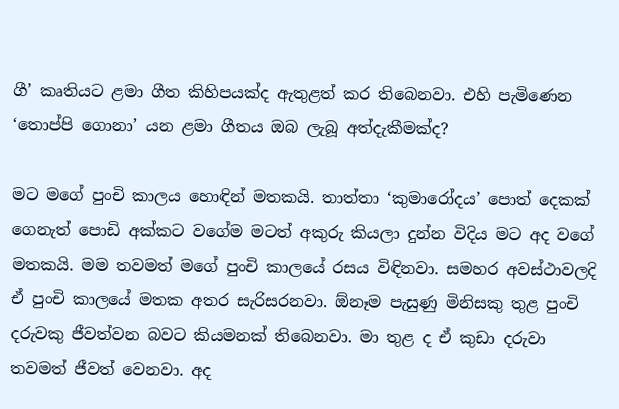ගී’ කෘතියට ළමා ගීත කිහිපයක්ද ඇතුළත් කර තිබෙනවා. එහි පැමිණෙන ‘තොප්පි ගොනා’ යන ළමා ගීතය ඔබ ලැබූ අත්දැකීමක්ද?

මට මගේ පුංචි කාලය හොඳින් මතකයි. තාත්තා ‘කුමාරෝදය’ පොත් දෙකක් ගෙනැත් පොඩි අක්කට වගේම මටත් අකුරු කියලා දුන්න විදිය මට අද වගේ මතකයි. මම තවමත් මගේ පුංචි කාලයේ රසය විඳිනවා. සමහර අවස්ථාවලදි ඒ පුංචි කාලයේ මතක අතර සැරිසරනවා. ඕනෑම පැසුණු මිනිසකු තුළ පුංචි දරුවකු ජීවත්වන බවට කියමනක් තිබෙනවා. මා තුළ ද ඒ කුඩා දරුවා තවමත් ජීවත් වෙනවා. අද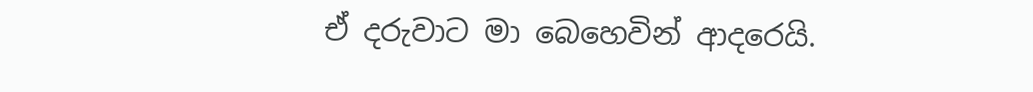ඒ දරුවාට මා බෙහෙවින් ආදරෙයි.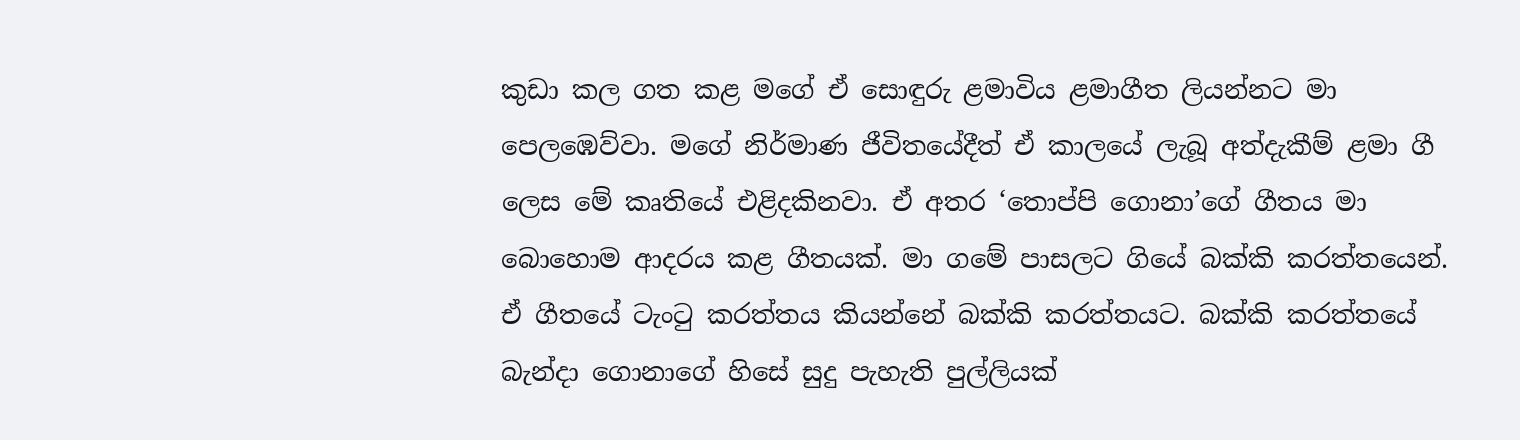කුඩා කල ගත කළ මගේ ඒ සොඳුරු ළමාවිය ළමාගීත ලියන්නට මා පෙලඹෙව්වා. මගේ නිර්මාණ ජීවිතයේදීත් ඒ කාලයේ ලැබූ අත්දැකීම් ළමා ගී ලෙස මේ කෘතියේ එළිදකිනවා. ඒ අතර ‘තොප්පි ගොනා’ගේ ගීතය මා බොහොම ආදරය කළ ගීතයක්. මා ගමේ පාසලට ගියේ බක්කි කරත්තයෙන්. ඒ ගීතයේ ටැංටු කරත්තය කියන්නේ බක්කි කරත්තයට. බක්කි කරත්තයේ බැන්දා ගොනාගේ හිසේ සුදු පැහැති පුල්ලියක්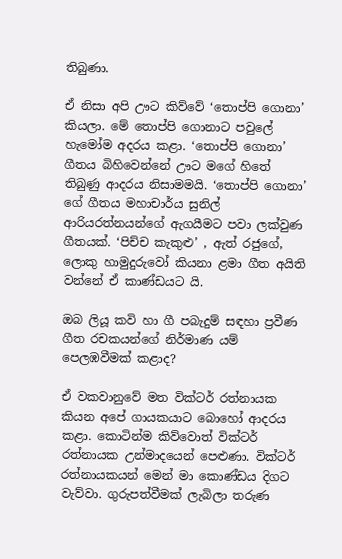තිබුණා.

ඒ නිසා අපි ඌට කිව්වේ ‘තොප්පි ගොනා’ කියලා. මේ තොප්පි ගොනාට පවුලේ හැමෝම අදරය කළා. ‘තොප්පි ගොනා’ ගීතය බිහිවෙන්නේ ඌට මගේ හිතේ තිබුණු ආදරය නිසාමමයි. ‘තොප්පි ගොනා’ ගේ ගීතය මහාචාර්ය සුනිල් ආරියරත්නයන්ගේ ඇගයීමට පවා ලක්වුණ ගීතයක්. ‘පිච්ච කැකුළු’ , ඇත් රජුගේ, ලොකු හාමුදුරුවෝ කියනා ළමා ගීත අයිති වන්නේ ඒ කාණ්ඩයට යි.

ඔබ ලියූ කවි හා ගී පබැදුම් සඳහා ප්‍රවීණ ගීත රචකයන්ගේ නිර්මාණ යම් පෙලඹවීමක් කළාද?

ඒ වකවානුවේ මත වික්ටර් රත්නායක කියන අපේ ගායකයාට බොහෝ ආදරය කළා. කොටින්ම කිව්වොත් වික්ටර් රත්නායක උන්මාදයෙන් පෙළුණා. වික්ටර් රත්නායකයන් මෙන් මා කොණ්ඩය දිගට වැව්වා. ගුරුපත්වීමක් ලැබිලා තරුණ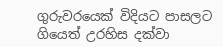ගුරුවරයෙක් විදියට පාසලට ගියෙත් උරහිස දක්වා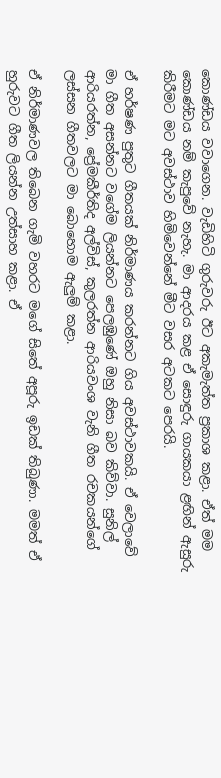කොණ්ඩය වවාගෙන. වැඩිහිටි ගුරුවරු ඊට අකැමැත්ත ප්‍රකාශ කළා. ඒත් මම කොණ්ඩය නම් කැපුවේ නැහැ. මා ආදරය කළ ඒ සොඳුරු ගායකයා ළඟින් ඇසුරු කිරීමට මට අවස්ථාව හිමිවෙන්නේ මීට වසර අටකට පෙරයි.

ඒ හර්ෂණ පුතුට ගීතයක් නිර්මාණය කරන්නට ගිය අවස්ථාවකයි. ඒ වෙලාවේ මා ගීත අසන්නට වගේම ලියන්නට පෙලඹුණේ ඔහු නිසා බව කිව්වා. සුනිල් ආරියරත්න, ප්‍රේමකීර්තිද අල්විස්, කුලරත්න ආරියවංශ වැනි ගීත රචකයන්ගේ ලස්සන ගීතවලට මා බොහොම ඇලුම් කළා.

ඒ නිර්මාණවල තිබෙන ගැමි වහරට මගේ සිතේ අපූරු ඉඩක් තිබුණා. මමත් ඒ හුරුවට ගීත ලියන්න උත්සාහ කළා. ඒ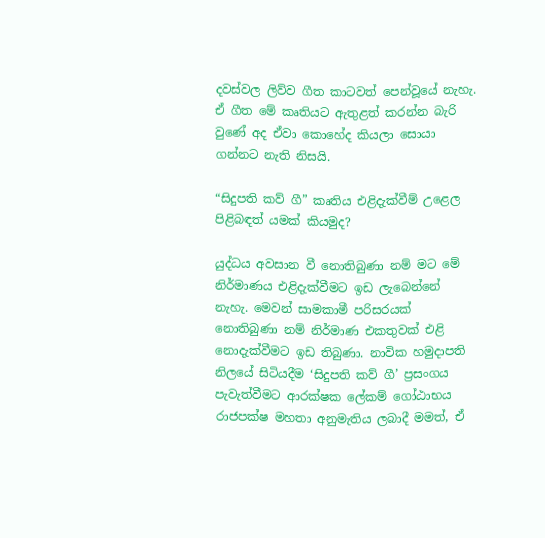දවස්වල ලිව්ව ගීත කාටවත් පෙන්වූයේ නැහැ. ඒ ගීත මේ කෘතියට ඇතුළත් කරන්න බැරි වුණේ අද ඒවා කොහේද කියලා සොයා ගන්නට නැති නිසයි.

“සිදුපති කව් ගී” කෘතිය එළිදැක්වීම් උළෙල පිළිබඳත් යමක් කියමුද?

යුද්ධය අවසාන වී නොතිබුණා නම් මට මේ නිර්මාණය එළිදැක්වීමට ඉඩ ලැබෙන්නේ නැහැ. මෙවන් සාමකාමී පරිසරයක් නොතිබුණා නම් නිර්මාණ එකතුවක් එළි නොදැක්වීමට ඉඩ තිබුණා. නාවික හමුදාපති නිලයේ සිටියදීම ‘සිදුපති කව් ගී’ ප්‍රසංගය පැවැත්වීමට ආරක්ෂක ලේකම් ගෝඨාභය රාජපක්ෂ මහතා අනුමැතිය ලබාදී මමත්, ඒ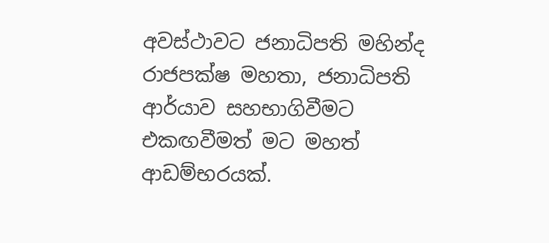අවස්ථාවට ජනාධිපති මහින්ද රාජපක්ෂ මහතා, ජනාධිපති ආර්යාව සහභාගිවීමට එකඟවීමත් මට මහත් ආඩම්භරයක්.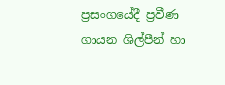ප්‍රසංගයේදී ප්‍රවීණ ගායන ශිල්පීන් හා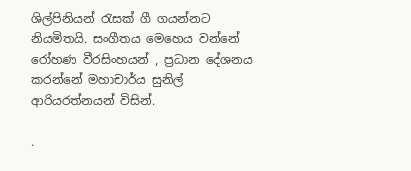ශිල්පිනියන් රැසක් ගී ගයන්නට නියමිතයි. සංගීතය මෙහෙය වන්නේ රෝහණ වීරසිංහයන් , ප්‍රධාන දේශනය කරන්නේ මහාචාර්ය සුනිල් ආරියරත්නයන් විසින්.

.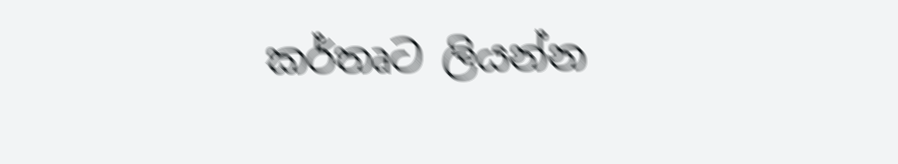කර්තෘට ලියන්න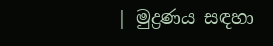| මුද්‍රණය සඳහා